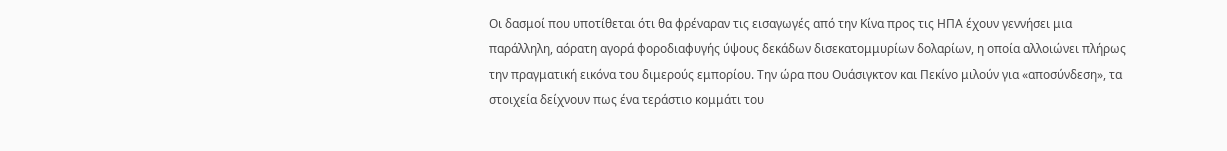Οι δασμοί που υποτίθεται ότι θα φρέναραν τις εισαγωγές από την Κίνα προς τις ΗΠΑ έχουν γεννήσει μια παράλληλη, αόρατη αγορά φοροδιαφυγής ύψους δεκάδων δισεκατομμυρίων δολαρίων, η οποία αλλοιώνει πλήρως την πραγματική εικόνα του διμερούς εμπορίου. Την ώρα που Ουάσιγκτον και Πεκίνο μιλούν για «αποσύνδεση», τα στοιχεία δείχνουν πως ένα τεράστιο κομμάτι του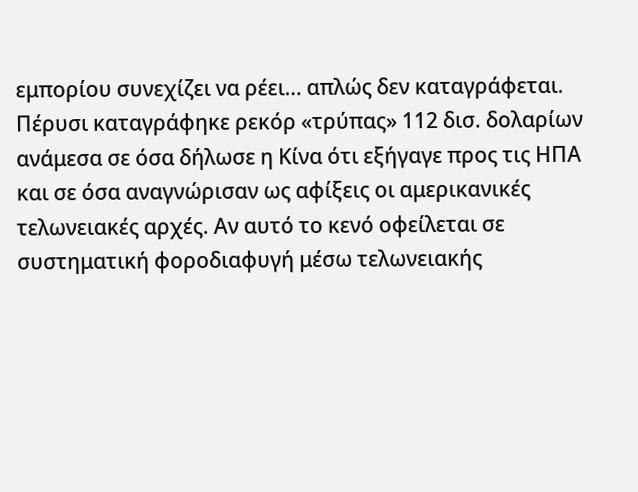εμπορίου συνεχίζει να ρέει… απλώς δεν καταγράφεται.
Πέρυσι καταγράφηκε ρεκόρ «τρύπας» 112 δισ. δολαρίων ανάμεσα σε όσα δήλωσε η Κίνα ότι εξήγαγε προς τις ΗΠΑ και σε όσα αναγνώρισαν ως αφίξεις οι αμερικανικές τελωνειακές αρχές. Αν αυτό το κενό οφείλεται σε συστηματική φοροδιαφυγή μέσω τελωνειακής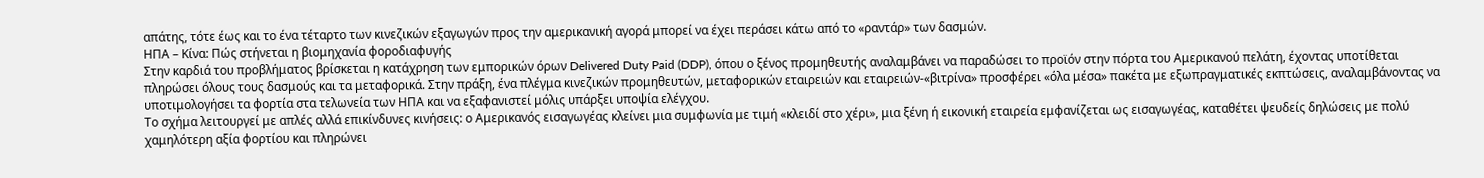απάτης, τότε έως και το ένα τέταρτο των κινεζικών εξαγωγών προς την αμερικανική αγορά μπορεί να έχει περάσει κάτω από το «ραντάρ» των δασμών.
ΗΠΑ – Κίνα: Πώς στήνεται η βιομηχανία φοροδιαφυγής
Στην καρδιά του προβλήματος βρίσκεται η κατάχρηση των εμπορικών όρων Delivered Duty Paid (DDP), όπου ο ξένος προμηθευτής αναλαμβάνει να παραδώσει το προϊόν στην πόρτα του Αμερικανού πελάτη, έχοντας υποτίθεται πληρώσει όλους τους δασμούς και τα μεταφορικά. Στην πράξη, ένα πλέγμα κινεζικών προμηθευτών, μεταφορικών εταιρειών και εταιρειών-«βιτρίνα» προσφέρει «όλα μέσα» πακέτα με εξωπραγματικές εκπτώσεις, αναλαμβάνοντας να υποτιμολογήσει τα φορτία στα τελωνεία των ΗΠΑ και να εξαφανιστεί μόλις υπάρξει υποψία ελέγχου.
Το σχήμα λειτουργεί με απλές αλλά επικίνδυνες κινήσεις: ο Αμερικανός εισαγωγέας κλείνει μια συμφωνία με τιμή «κλειδί στο χέρι», μια ξένη ή εικονική εταιρεία εμφανίζεται ως εισαγωγέας, καταθέτει ψευδείς δηλώσεις με πολύ χαμηλότερη αξία φορτίου και πληρώνει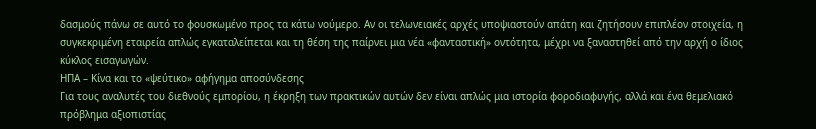δασμούς πάνω σε αυτό το φουσκωμένο προς τα κάτω νούμερο. Αν οι τελωνειακές αρχές υποψιαστούν απάτη και ζητήσουν επιπλέον στοιχεία, η συγκεκριμένη εταιρεία απλώς εγκαταλείπεται και τη θέση της παίρνει μια νέα «φανταστική» οντότητα, μέχρι να ξαναστηθεί από την αρχή ο ίδιος κύκλος εισαγωγών.
ΗΠΑ – Κίνα και το «ψεύτικο» αφήγημα αποσύνδεσης
Για τους αναλυτές του διεθνούς εμπορίου, η έκρηξη των πρακτικών αυτών δεν είναι απλώς μια ιστορία φοροδιαφυγής, αλλά και ένα θεμελιακό πρόβλημα αξιοπιστίας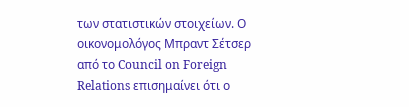των στατιστικών στοιχείων. Ο οικονομολόγος Μπραντ Σέτσερ από το Council on Foreign Relations επισημαίνει ότι ο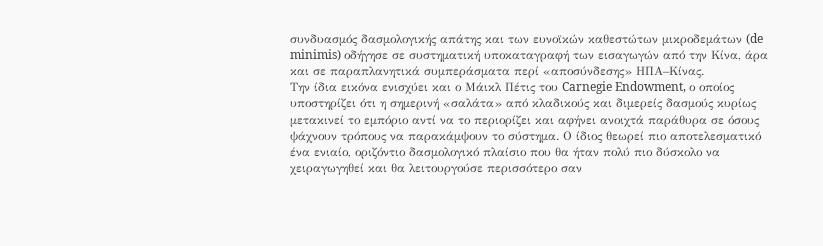συνδυασμός δασμολογικής απάτης και των ευνοϊκών καθεστώτων μικροδεμάτων (de minimis) οδήγησε σε συστηματική υποκαταγραφή των εισαγωγών από την Κίνα, άρα και σε παραπλανητικά συμπεράσματα περί «αποσύνδεσης» ΗΠΑ–Κίνας.
Την ίδια εικόνα ενισχύει και ο Μάικλ Πέτις του Carnegie Endowment, ο οποίος υποστηρίζει ότι η σημερινή «σαλάτα» από κλαδικούς και διμερείς δασμούς κυρίως μετακινεί το εμπόριο αντί να το περιορίζει και αφήνει ανοιχτά παράθυρα σε όσους ψάχνουν τρόπους να παρακάμψουν το σύστημα. Ο ίδιος θεωρεί πιο αποτελεσματικό ένα ενιαίο, οριζόντιο δασμολογικό πλαίσιο που θα ήταν πολύ πιο δύσκολο να χειραγωγηθεί και θα λειτουργούσε περισσότερο σαν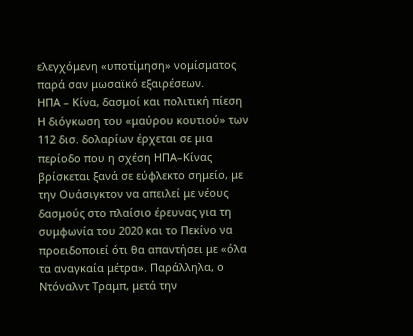ελεγχόμενη «υποτίμηση» νομίσματος παρά σαν μωσαϊκό εξαιρέσεων.
ΗΠΑ – Κίνα, δασμοί και πολιτική πίεση
Η διόγκωση του «μαύρου κουτιού» των 112 δισ. δολαρίων έρχεται σε μια περίοδο που η σχέση ΗΠΑ–Κίνας βρίσκεται ξανά σε εύφλεκτο σημείο, με την Ουάσιγκτον να απειλεί με νέους δασμούς στο πλαίσιο έρευνας για τη συμφωνία του 2020 και το Πεκίνο να προειδοποιεί ότι θα απαντήσει με «όλα τα αναγκαία μέτρα». Παράλληλα, ο Ντόναλντ Τραμπ, μετά την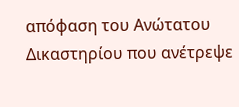απόφαση του Ανώτατου Δικαστηρίου που ανέτρεψε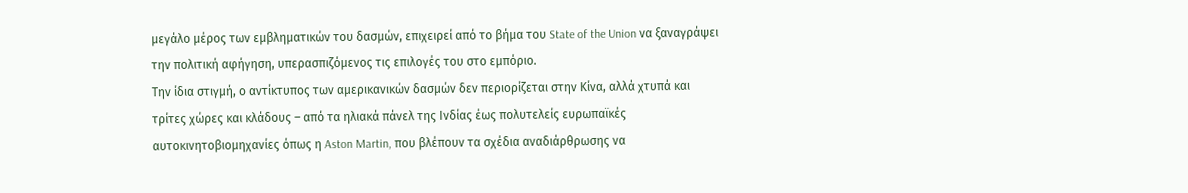μεγάλο μέρος των εμβληματικών του δασμών, επιχειρεί από το βήμα του State of the Union να ξαναγράψει την πολιτική αφήγηση, υπερασπιζόμενος τις επιλογές του στο εμπόριο.
Την ίδια στιγμή, ο αντίκτυπος των αμερικανικών δασμών δεν περιορίζεται στην Κίνα, αλλά χτυπά και τρίτες χώρες και κλάδους – από τα ηλιακά πάνελ της Ινδίας έως πολυτελείς ευρωπαϊκές αυτοκινητοβιομηχανίες όπως η Aston Martin, που βλέπουν τα σχέδια αναδιάρθρωσης να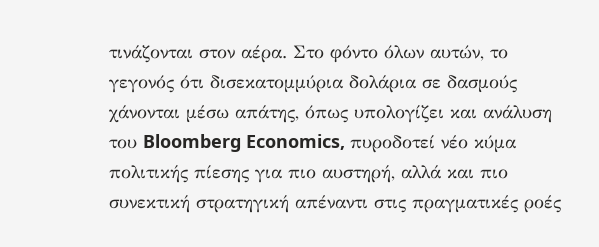τινάζονται στον αέρα. Στο φόντο όλων αυτών, το γεγονός ότι δισεκατομμύρια δολάρια σε δασμούς χάνονται μέσω απάτης, όπως υπολογίζει και ανάλυση του Bloomberg Economics, πυροδοτεί νέο κύμα πολιτικής πίεσης για πιο αυστηρή, αλλά και πιο συνεκτική στρατηγική απέναντι στις πραγματικές ροές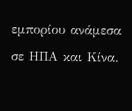εμπορίου ανάμεσα σε ΗΠΑ και Κίνα.